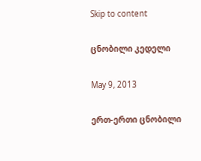Skip to content

ცნობილი კედელი

May 9, 2013

ერთ-ერთი ცნობილი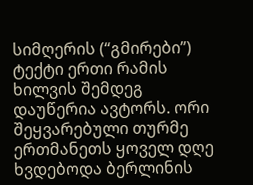სიმღერის (“გმირები”) ტექტი ერთი რამის ხილვის შემდეგ დაუწერია ავტორს. ორი შეყვარებული თურმე ერთმანეთს ყოველ დღე ხვდებოდა ბერლინის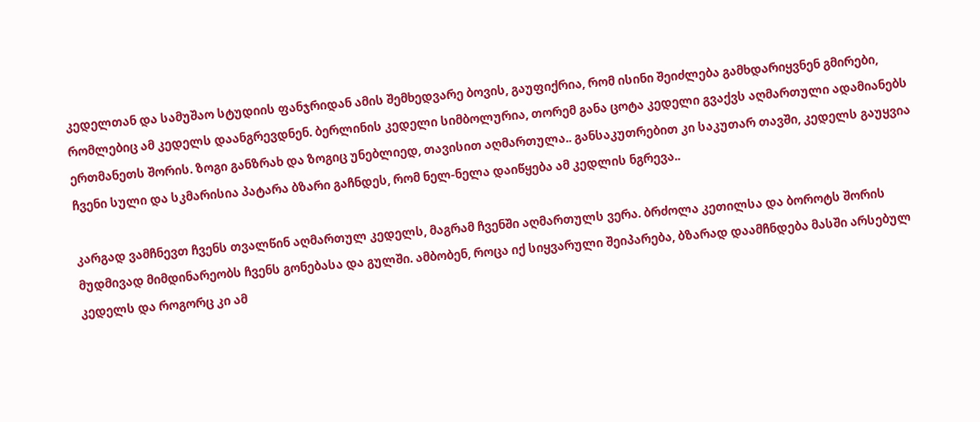კედელთან და სამუშაო სტუდიის ფანჯრიდან ამის შემხედვარე ბოვის, გაუფიქრია, რომ ისინი შეიძლება გამხდარიყვნენ გმირები, რომლებიც ამ კედელს დაანგრევდნენ. ბერლინის კედელი სიმბოლურია, თორემ განა ცოტა კედელი გვაქვს აღმართული ადამიანებს ერთმანეთს შორის. ზოგი განზრახ და ზოგიც უნებლიედ, თავისით აღმართულა.. განსაკუთრებით კი საკუთარ თავში, კედელს გაუყვია ჩვენი სული და სკმარისია პატარა ბზარი გაჩნდეს, რომ ნელ-ნელა დაიწყება ამ კედლის ნგრევა..

კარგად ვამჩნევთ ჩვენს თვალწინ აღმართულ კედელს, მაგრამ ჩვენში აღმართულს ვერა. ბრძოლა კეთილსა და ბოროტს შორის მუდმივად მიმდინარეობს ჩვენს გონებასა და გულში. ამბობენ, როცა იქ სიყვარული შეიპარება, ბზარად დაამჩნდება მასში არსებულ კედელს და როგორც კი ამ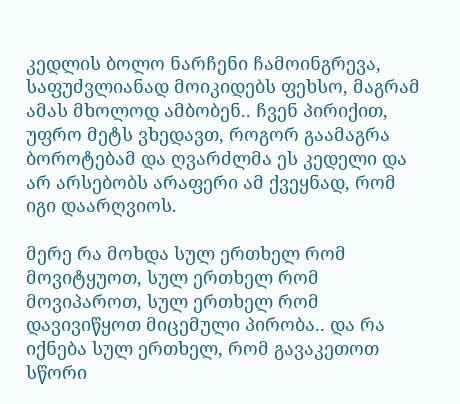კედლის ბოლო ნარჩენი ჩამოინგრევა, საფუძვლიანად მოიკიდებს ფეხსო, მაგრამ ამას მხოლოდ ამბობენ.. ჩვენ პირიქით, უფრო მეტს ვხედავთ, როგორ გაამაგრა ბოროტებამ და ღვარძლმა ეს კედელი და არ არსებობს არაფერი ამ ქვეყნად, რომ იგი დაარღვიოს.

მერე რა მოხდა სულ ერთხელ რომ მოვიტყუოთ, სულ ერთხელ რომ მოვიპაროთ, სულ ერთხელ რომ დავივიწყოთ მიცემული პირობა.. და რა იქნება სულ ერთხელ, რომ გავაკეთოთ სწორი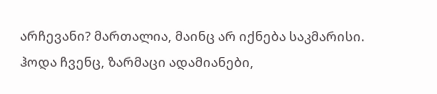არჩევანი? მართალია, მაინც არ იქნება საკმარისი. ჰოდა ჩვენც, ზარმაცი ადამიანები,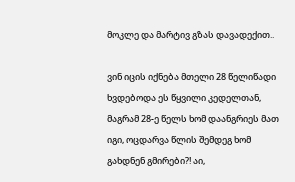მოკლე და მარტივ გზას დავადექით..

ვინ იცის იქნება მთელი 28 წელიწადი ხვდებოდა ეს წყვილი კედელთან, მაგრამ 28-ე წელს ხომ დაანგრიეს მათ იგი, ოცდარვა წლის შემდეგ ხომ გახდნენ გმირები?! აი,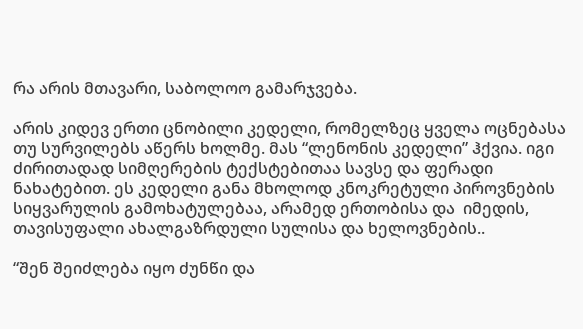რა არის მთავარი, საბოლოო გამარჯვება.

არის კიდევ ერთი ცნობილი კედელი, რომელზეც ყველა ოცნებასა თუ სურვილებს აწერს ხოლმე. მას “ლენონის კედელი” ჰქვია. იგი ძირითადად სიმღერების ტექსტებითაა სავსე და ფერადი ნახატებით. ეს კედელი განა მხოლოდ კნოკრეტული პიროვნების სიყვარულის გამოხატულებაა, არამედ ერთობისა და  იმედის, თავისუფალი ახალგაზრდული სულისა და ხელოვნების..

“შენ შეიძლება იყო ძუნწი და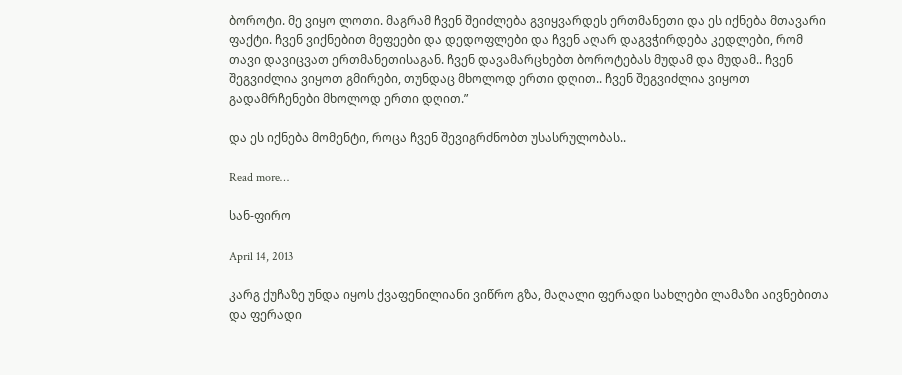ბოროტი. მე ვიყო ლოთი. მაგრამ ჩვენ შეიძლება გვიყვარდეს ერთმანეთი და ეს იქნება მთავარი ფაქტი. ჩვენ ვიქნებით მეფეები და დედოფლები და ჩვენ აღარ დაგვჭირდება კედლები, რომ თავი დავიცვათ ერთმანეთისაგან. ჩვენ დავამარცხებთ ბოროტებას მუდამ და მუდამ.. ჩვენ შეგვიძლია ვიყოთ გმირები, თუნდაც მხოლოდ ერთი დღით.. ჩვენ შეგვიძლია ვიყოთ გადამრჩენები მხოლოდ ერთი დღით.”

და ეს იქნება მომენტი, როცა ჩვენ შევიგრძნობთ უსასრულობას..

Read more…

სან-ფირო

April 14, 2013

კარგ ქუჩაზე უნდა იყოს ქვაფენილიანი ვიწრო გზა, მაღალი ფერადი სახლები ლამაზი აივნებითა და ფერადი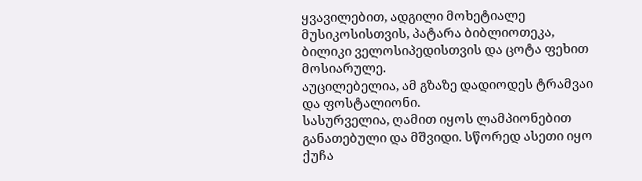ყვავილებით, ადგილი მოხეტიალე მუსიკოსისთვის, პატარა ბიბლიოთეკა, ბილიკი ველოსიპედისთვის და ცოტა ფეხით მოსიარულე.
აუცილებელია, ამ გზაზე დადიოდეს ტრამვაი და ფოსტალიონი.
სასურველია, ღამით იყოს ლამპიონებით განათებული და მშვიდი. სწორედ ასეთი იყო ქუჩა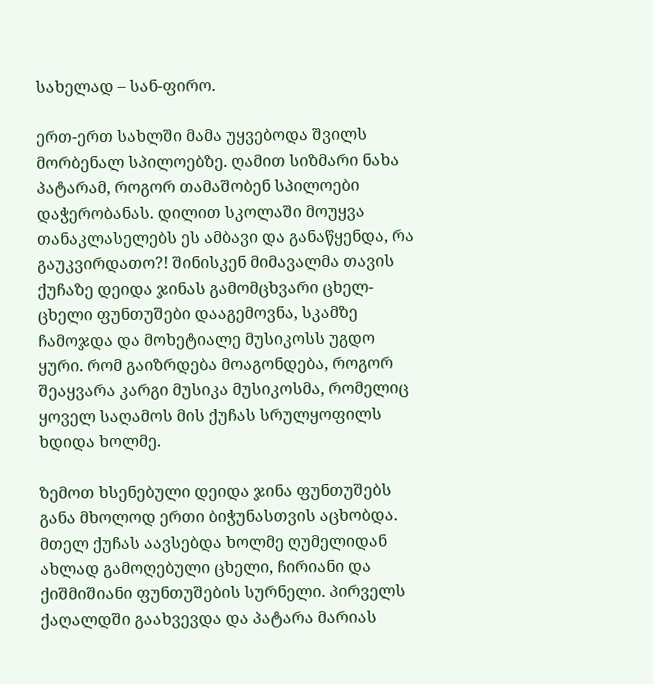სახელად – სან-ფირო.

ერთ-ერთ სახლში მამა უყვებოდა შვილს მორბენალ სპილოებზე. ღამით სიზმარი ნახა პატარამ, როგორ თამაშობენ სპილოები დაჭერობანას. დილით სკოლაში მოუყვა თანაკლასელებს ეს ამბავი და განაწყენდა, რა გაუკვირდათო?! შინისკენ მიმავალმა თავის ქუჩაზე დეიდა ჯინას გამომცხვარი ცხელ-ცხელი ფუნთუშები დააგემოვნა, სკამზე ჩამოჯდა და მოხეტიალე მუსიკოსს უგდო ყური. რომ გაიზრდება მოაგონდება, როგორ შეაყვარა კარგი მუსიკა მუსიკოსმა, რომელიც ყოველ საღამოს მის ქუჩას სრულყოფილს ხდიდა ხოლმე.

ზემოთ ხსენებული დეიდა ჯინა ფუნთუშებს განა მხოლოდ ერთი ბიჭუნასთვის აცხობდა. მთელ ქუჩას აავსებდა ხოლმე ღუმელიდან ახლად გამოღებული ცხელი, ჩირიანი და ქიშმიშიანი ფუნთუშების სურნელი. პირველს ქაღალდში გაახვევდა და პატარა მარიას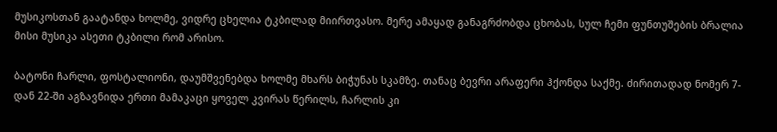მუსიკოსთან გაატანდა ხოლმე, ვიდრე ცხელია ტკბილად მიირთვასო. მერე ამაყად განაგრძობდა ცხობას, სულ ჩემი ფუნთუშების ბრალია მისი მუსიკა ასეთი ტკბილი რომ არისო.

ბატონი ჩარლი, ფოსტალიონი, დაუმშვენებდა ხოლმე მხარს ბიჭუნას სკამზე. თანაც ბევრი არაფერი ჰქონდა საქმე. ძირითადად ნომერ 7-დან 22-ში აგზავნიდა ერთი მამაკაცი ყოველ კვირას წერილს, ჩარლის კი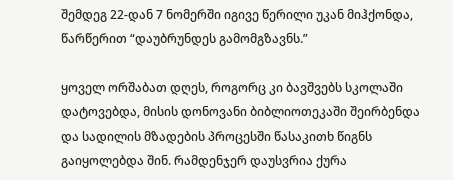შემდეგ 22-დან 7 ნომერში იგივე წერილი უკან მიჰქონდა, წარწერით “დაუბრუნდეს გამომგზავნს.”

ყოველ ორშაბათ დღეს, როგორც კი ბავშვებს სკოლაში დატოვებდა, მისის დონოვანი ბიბლიოთეკაში შეირბენდა და სადილის მზადების პროცესში წასაკითხ წიგნს გაიყოლებდა შინ. რამდენჯერ დაუსვრია ქურა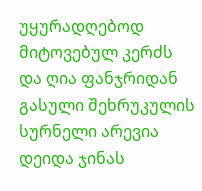უყურადღებოდ მიტოვებულ კერძს და ღია ფანჯრიდან გასული შეხრუკულის სურნელი არევია დეიდა ჯინას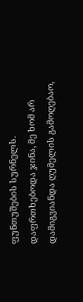ფუნთუშების სურნელს. დაფრთხებოდა ჯინა, მე ხომ არ დამიგვიანდა ღუმელის გამოღებაო,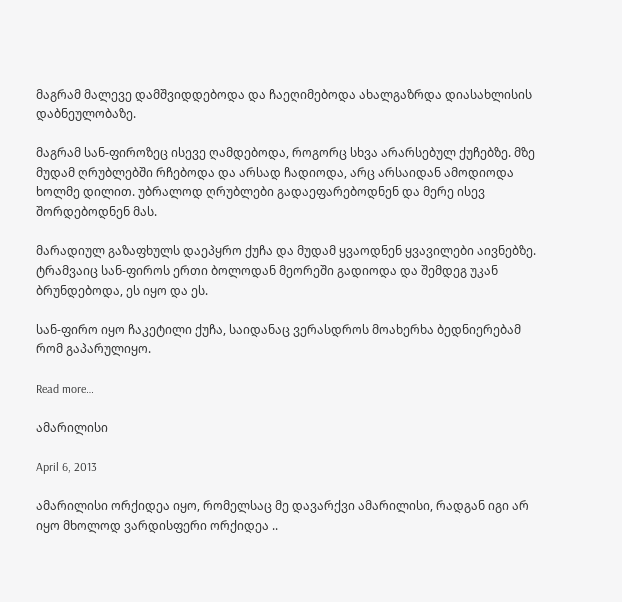მაგრამ მალევე დამშვიდდებოდა და ჩაეღიმებოდა ახალგაზრდა დიასახლისის დაბნეულობაზე.

მაგრამ სან-ფიროზეც ისევე ღამდებოდა, როგორც სხვა არარსებულ ქუჩებზე. მზე მუდამ ღრუბლებში რჩებოდა და არსად ჩადიოდა, არც არსაიდან ამოდიოდა ხოლმე დილით. უბრალოდ ღრუბლები გადაეფარებოდნენ და მერე ისევ შორდებოდნენ მას.

მარადიულ გაზაფხულს დაეპყრო ქუჩა და მუდამ ყვაოდნენ ყვავილები აივნებზე. ტრამვაიც სან-ფიროს ერთი ბოლოდან მეორეში გადიოდა და შემდეგ უკან ბრუნდებოდა, ეს იყო და ეს.

სან-ფირო იყო ჩაკეტილი ქუჩა, საიდანაც ვერასდროს მოახერხა ბედნიერებამ რომ გაპარულიყო.

Read more…

ამარილისი

April 6, 2013

ამარილისი ორქიდეა იყო, რომელსაც მე დავარქვი ამარილისი, რადგან იგი არ იყო მხოლოდ ვარდისფერი ორქიდეა ..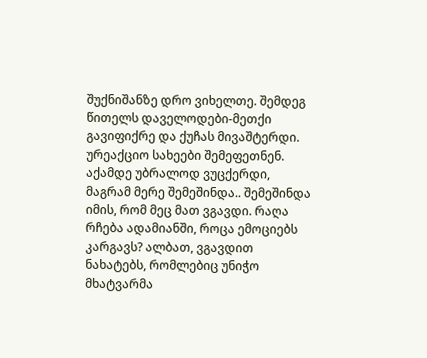შუქნიშანზე დრო ვიხელთე. შემდეგ წითელს დაველოდები-მეთქი გავიფიქრე და ქუჩას მივაშტერდი. ურეაქციო სახეები შემეფეთნენ. აქამდე უბრალოდ ვუცქერდი, მაგრამ მერე შემეშინდა.. შემეშინდა იმის, რომ მეც მათ ვგავდი. რაღა რჩება ადამიანში, როცა ემოციებს კარგავს? ალბათ, ვგავდით ნახატებს, რომლებიც უნიჭო მხატვარმა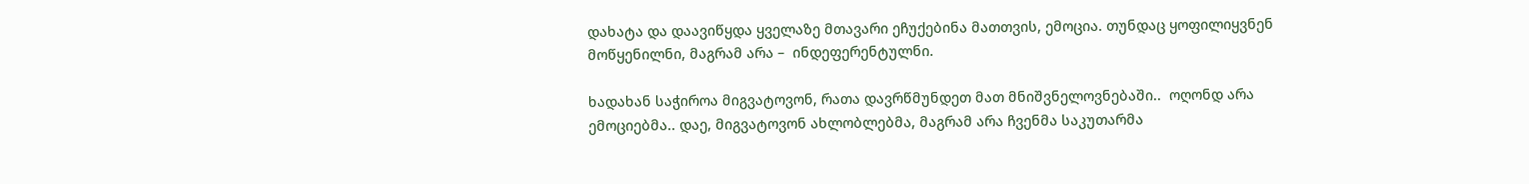დახატა და დაავიწყდა ყველაზე მთავარი ეჩუქებინა მათთვის, ემოცია. თუნდაც ყოფილიყვნენ მოწყენილნი, მაგრამ არა –  ინდეფერენტულნი.

ხადახან საჭიროა მიგვატოვონ, რათა დავრწმუნდეთ მათ მნიშვნელოვნებაში..  ოღონდ არა ემოციებმა.. დაე, მიგვატოვონ ახლობლებმა, მაგრამ არა ჩვენმა საკუთარმა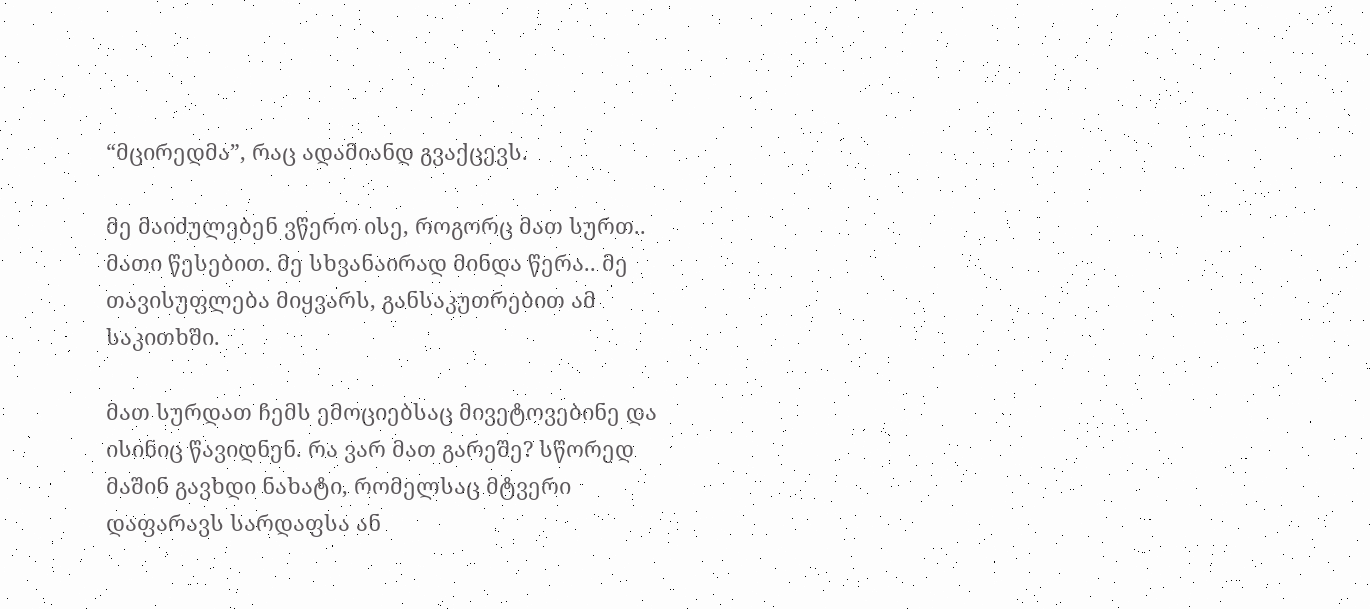“მცირედმა”, რაც ადამიანდ გვაქცევს.

მე მაიძულებენ ვწერო ისე, როგორც მათ სურთ.. მათი წესებით. მე სხვანაირად მინდა წერა.. მე თავისუფლება მიყვარს, განსაკუთრებით ამ საკითხში.

მათ სურდათ ჩემს ემოციებსაც მივეტოვებინე და ისინიც წავიდნენ. რა ვარ მათ გარეშე? სწორედ მაშინ გავხდი ნახატი, რომელსაც მტვერი დაფარავს სარდაფსა ან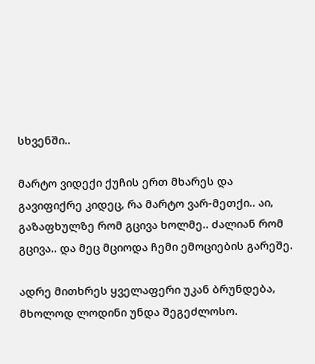სხვენში..

მარტო ვიდექი ქუჩის ერთ მხარეს და გავიფიქრე კიდეც, რა მარტო ვარ-მეთქი.. აი, გაზაფხულზე რომ გცივა ხოლმე.. ძალიან რომ გცივა.. და მეც მციოდა ჩემი ემოციების გარეშე.

ადრე მითხრეს ყველაფერი უკან ბრუნდება, მხოლოდ ლოდინი უნდა შეგეძლოსო.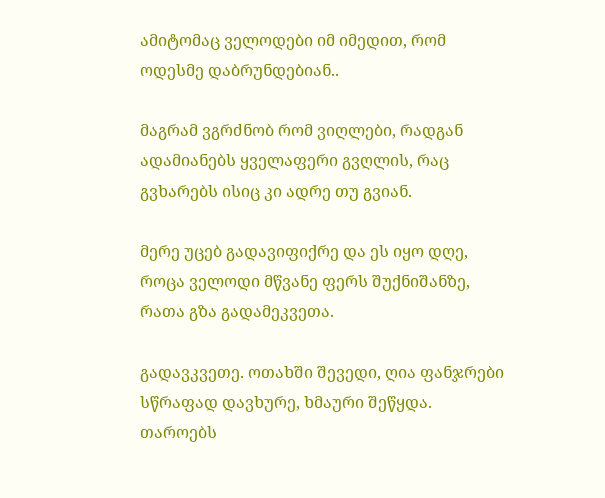ამიტომაც ველოდები იმ იმედით, რომ ოდესმე დაბრუნდებიან..

მაგრამ ვგრძნობ რომ ვიღლები, რადგან ადამიანებს ყველაფერი გვღლის, რაც გვხარებს ისიც კი ადრე თუ გვიან.

მერე უცებ გადავიფიქრე და ეს იყო დღე, როცა ველოდი მწვანე ფერს შუქნიშანზე, რათა გზა გადამეკვეთა.

გადავკვეთე. ოთახში შევედი, ღია ფანჯრები სწრაფად დავხურე, ხმაური შეწყდა. თაროებს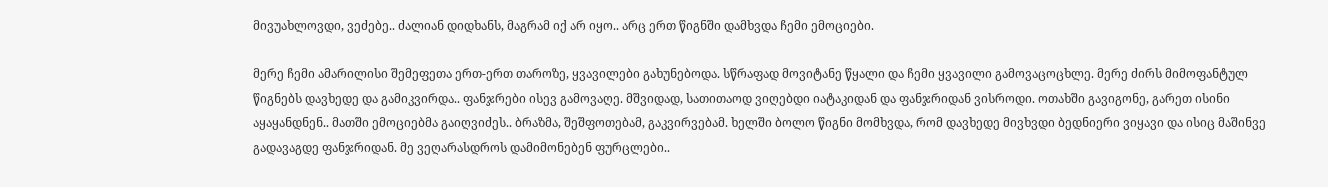მივუახლოვდი, ვეძებე.. ძალიან დიდხანს, მაგრამ იქ არ იყო.. არც ერთ წიგნში დამხვდა ჩემი ემოციები.

მერე ჩემი ამარილისი შემეფეთა ერთ-ერთ თაროზე, ყვავილები გახუნებოდა. სწრაფად მოვიტანე წყალი და ჩემი ყვავილი გამოვაცოცხლე. მერე ძირს მიმოფანტულ წიგნებს დავხედე და გამიკვირდა.. ფანჯრები ისევ გამოვაღე. მშვიდად, სათითაოდ ვიღებდი იატაკიდან და ფანჯრიდან ვისროდი. ოთახში გავიგონე, გარეთ ისინი აყაყანდნენ.. მათში ემოციებმა გაიღვიძეს.. ბრაზმა, შეშფოთებამ, გაკვირვებამ. ხელში ბოლო წიგნი მომხვდა, რომ დავხედე მივხვდი ბედნიერი ვიყავი და ისიც მაშინვე გადავაგდე ფანჯრიდან. მე ვეღარასდროს დამიმონებენ ფურცლები..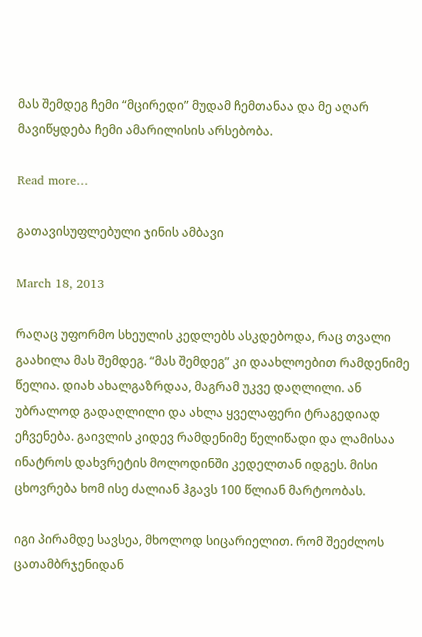მას შემდეგ ჩემი “მცირედი” მუდამ ჩემთანაა და მე აღარ მავიწყდება ჩემი ამარილისის არსებობა.

Read more…

გათავისუფლებული ჯინის ამბავი

March 18, 2013

რაღაც უფორმო სხეულის კედლებს ასკდებოდა, რაც თვალი გაახილა მას შემდეგ. “მას შემდეგ” კი დაახლოებით რამდენიმე წელია. დიახ ახალგაზრდაა, მაგრამ უკვე დაღლილი. ან უბრალოდ გადაღლილი და ახლა ყველაფერი ტრაგედიად ეჩვენება. გაივლის კიდევ რამდენიმე წელიწადი და ლამისაა ინატროს დახვრეტის მოლოდინში კედელთან იდგეს. მისი ცხოვრება ხომ ისე ძალიან ჰგავს 100 წლიან მარტოობას.

იგი პირამდე სავსეა, მხოლოდ სიცარიელით. რომ შეეძლოს ცათამბრჯენიდან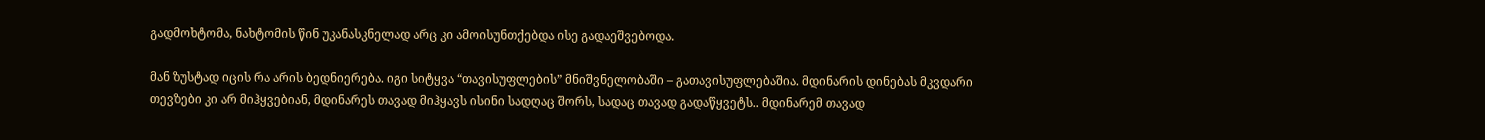გადმოხტომა, ნახტომის წინ უკანასკნელად არც კი ამოისუნთქებდა ისე გადაეშვებოდა.

მან ზუსტად იცის რა არის ბედნიერება. იგი სიტყვა “თავისუფლების” მნიშვნელობაში – გათავისუფლებაშია. მდინარის დინებას მკვდარი თევზები კი არ მიჰყვებიან, მდინარეს თავად მიჰყავს ისინი სადღაც შორს, სადაც თავად გადაწყვეტს.. მდინარემ თავად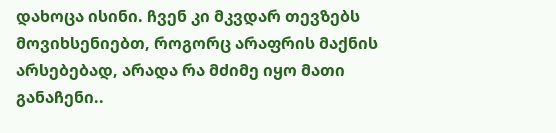დახოცა ისინი. ჩვენ კი მკვდარ თევზებს მოვიხსენიებთ, როგორც არაფრის მაქნის არსებებად, არადა რა მძიმე იყო მათი განაჩენი..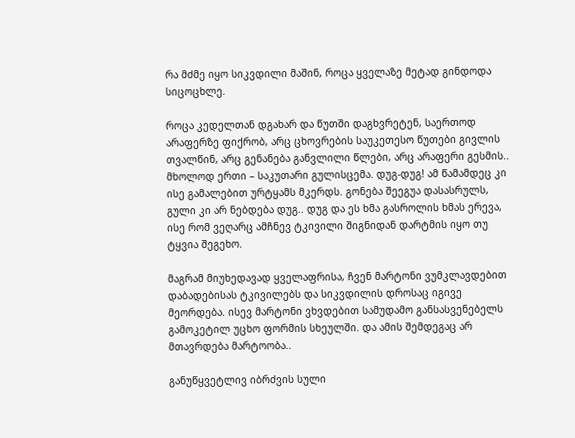რა მძმე იყო სიკვდილი მაშინ, როცა ყველაზე მეტად გინდოდა სიცოცხლე.

როცა კედელთან დგახარ და წუთში დაგხვრეტენ, საერთოდ არაფერზე ფიქრობ, არც ცხოვრების საუკეთესო წუთები გივლის თვალწინ, არც გენანება განვლილი წლები, არც არაფერი გესმის.. მხოლოდ ერთი – საკუთარი გულისცემა. დუგ-დუგ! ამ წამამდეც კი ისე გამალებით ურტყამს მკერდს. გონება შეეგუა დასასრულს, გული კი არ ნებდება დუგ.. დუგ და ეს ხმა გასროლის ხმას ერევა, ისე რომ ვეღარც ამჩნევ ტკივილი შიგნიდან დარტმის იყო თუ ტყვია შეგეხო.

მაგრამ მიუხედავად ყველაფრისა, ჩვენ მარტონი ვუმკლავდებით დაბადებისას ტკივილებს და სიკვდილის დროსაც იგივე მეორდება. ისევ მარტონი ვხვდებით სამუდამო განსასვენებელს გამოკეტილ უცხო ფორმის სხეულში. და ამის შემდეგაც არ მთავრდება მარტოობა..

განუწყვეტლივ იბრძვის სული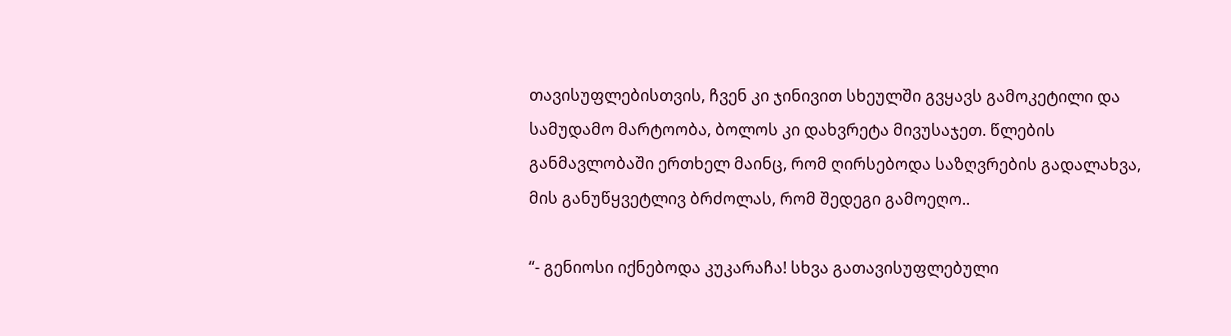თავისუფლებისთვის, ჩვენ კი ჯინივით სხეულში გვყავს გამოკეტილი და სამუდამო მარტოობა, ბოლოს კი დახვრეტა მივუსაჯეთ. წლების განმავლობაში ერთხელ მაინც, რომ ღირსებოდა საზღვრების გადალახვა, მის განუწყვეტლივ ბრძოლას, რომ შედეგი გამოეღო..

“- გენიოსი იქნებოდა კუკარაჩა! სხვა გათავისუფლებული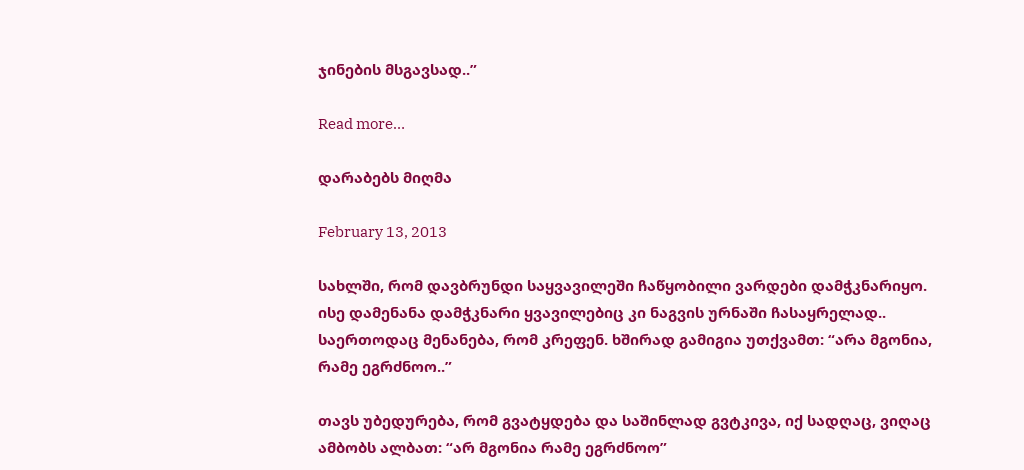ჯინების მსგავსად..”

Read more…

დარაბებს მიღმა

February 13, 2013

სახლში, რომ დავბრუნდი საყვავილეში ჩაწყობილი ვარდები დამჭკნარიყო. ისე დამენანა დამჭკნარი ყვავილებიც კი ნაგვის ურნაში ჩასაყრელად.. საერთოდაც მენანება, რომ კრეფენ. ხშირად გამიგია უთქვამთ: “არა მგონია, რამე ეგრძნოო..”

თავს უბედურება, რომ გვატყდება და საშინლად გვტკივა, იქ სადღაც, ვიღაც ამბობს ალბათ: “არ მგონია რამე ეგრძნოო”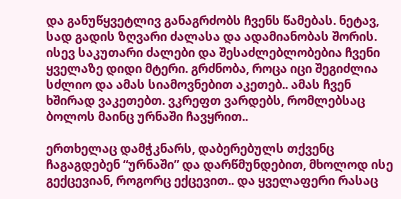და განუწყვეტლივ განაგრძობს ჩვენს წამებას. ნეტავ, სად გადის ზღვარი ძალასა და ადამიანობას შორის. ისევ საკუთარი ძალები და შესაძლებლობებია ჩვენი ყველაზე დიდი მტერი. გრძნობა, როცა იცი შეგიძლია სძლიო და ამას სიამოვნებით აკეთებ.. ამას ჩვენ ხშირად ვაკეთებთ. ვკრეფთ ვარდებს, რომლებსაც ბოლოს მაინც ურნაში ჩავყრით..

ერთხელაც დამჭკნარს, დაბერებულს თქვენც ჩაგაგდებენ “ურნაში” და დარწმუნდებით, მხოლოდ ისე გექცევიან, როგორც ექცევით.. და ყველაფერი რასაც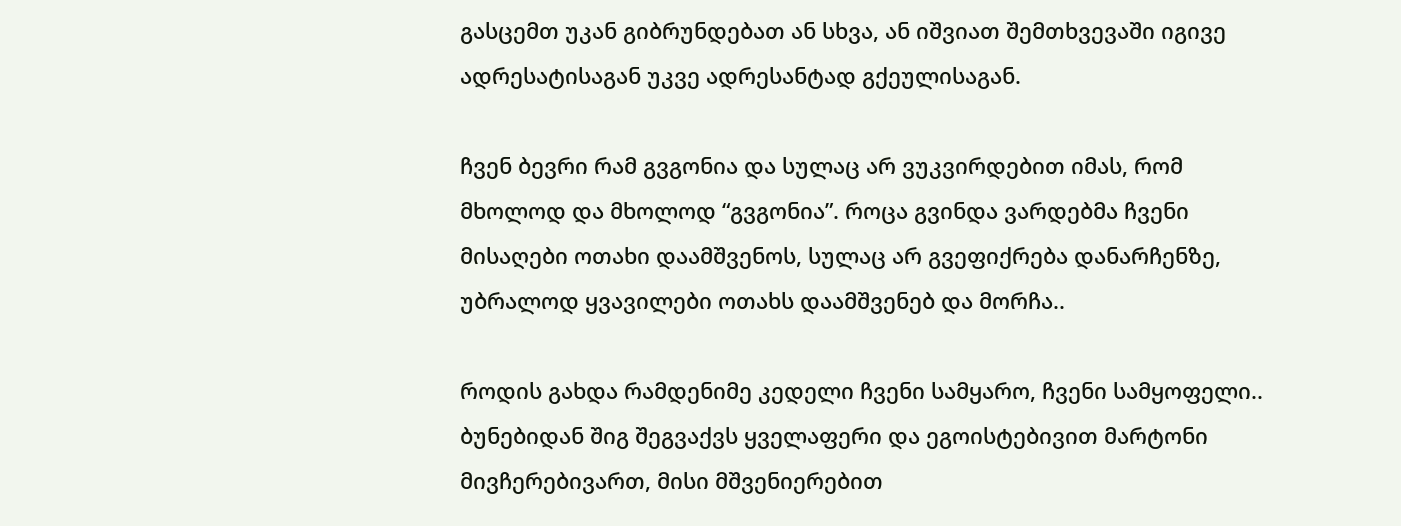გასცემთ უკან გიბრუნდებათ ან სხვა, ან იშვიათ შემთხვევაში იგივე ადრესატისაგან უკვე ადრესანტად გქეულისაგან.

ჩვენ ბევრი რამ გვგონია და სულაც არ ვუკვირდებით იმას, რომ მხოლოდ და მხოლოდ “გვგონია”. როცა გვინდა ვარდებმა ჩვენი მისაღები ოთახი დაამშვენოს, სულაც არ გვეფიქრება დანარჩენზე, უბრალოდ ყვავილები ოთახს დაამშვენებ და მორჩა..

როდის გახდა რამდენიმე კედელი ჩვენი სამყარო, ჩვენი სამყოფელი.. ბუნებიდან შიგ შეგვაქვს ყველაფერი და ეგოისტებივით მარტონი მივჩერებივართ, მისი მშვენიერებით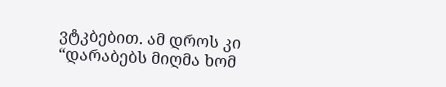ვტკბებით. ამ დროს კი “დარაბებს მიღმა ხომ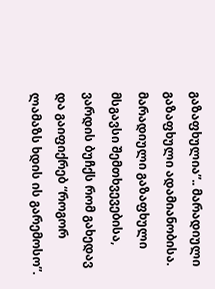გაზაფხულია”.. მარადიული გაზაფხული ადამიანობისა. მარადიული გაზაფხული მსგავსი შემთხვევებისა, ვარდის ბუჩქს რომ გახედავ და გაიფიქრებ “როგორ ლამაზს ხდის ის გარემოსო”.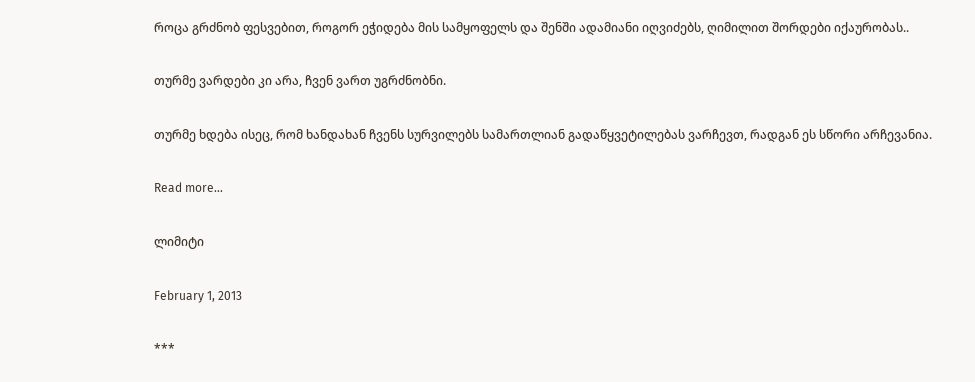როცა გრძნობ ფესვებით, როგორ ეჭიდება მის სამყოფელს და შენში ადამიანი იღვიძებს, ღიმილით შორდები იქაურობას..

თურმე ვარდები კი არა, ჩვენ ვართ უგრძნობნი.

თურმე ხდება ისეც, რომ ხანდახან ჩვენს სურვილებს სამართლიან გადაწყვეტილებას ვარჩევთ, რადგან ეს სწორი არჩევანია.

Read more…

ლიმიტი

February 1, 2013

***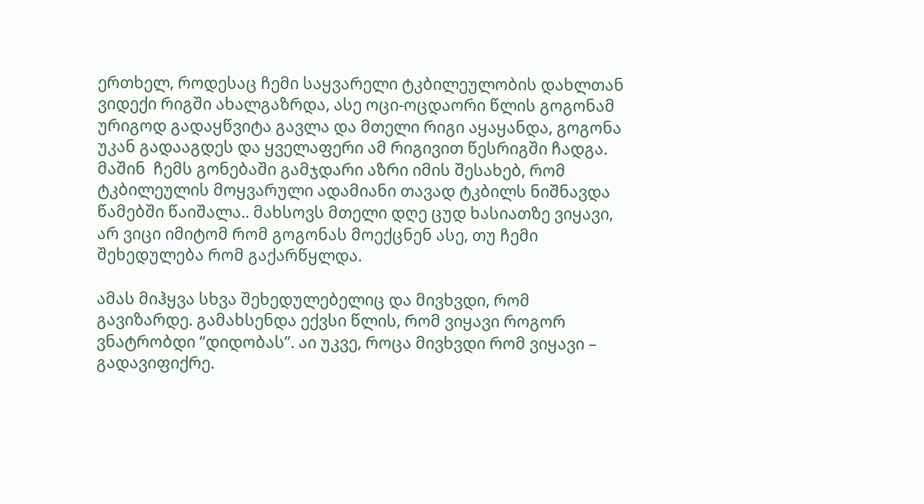ერთხელ, როდესაც ჩემი საყვარელი ტკბილეულობის დახლთან ვიდექი რიგში ახალგაზრდა, ასე ოცი-ოცდაორი წლის გოგონამ ურიგოდ გადაყწვიტა გავლა და მთელი რიგი აყაყანდა, გოგონა უკან გადააგდეს და ყველაფერი ამ რიგივით წესრიგში ჩადგა. მაშინ  ჩემს გონებაში გამჯდარი აზრი იმის შესახებ, რომ ტკბილეულის მოყვარული ადამიანი თავად ტკბილს ნიშნავდა წამებში წაიშალა.. მახსოვს მთელი დღე ცუდ ხასიათზე ვიყავი, არ ვიცი იმიტომ რომ გოგონას მოექცნენ ასე, თუ ჩემი შეხედულება რომ გაქარწყლდა.

ამას მიჰყვა სხვა შეხედულებელიც და მივხვდი, რომ გავიზარდე. გამახსენდა ექვსი წლის, რომ ვიყავი როგორ ვნატრობდი “დიდობას”. აი უკვე, როცა მივხვდი რომ ვიყავი – გადავიფიქრე.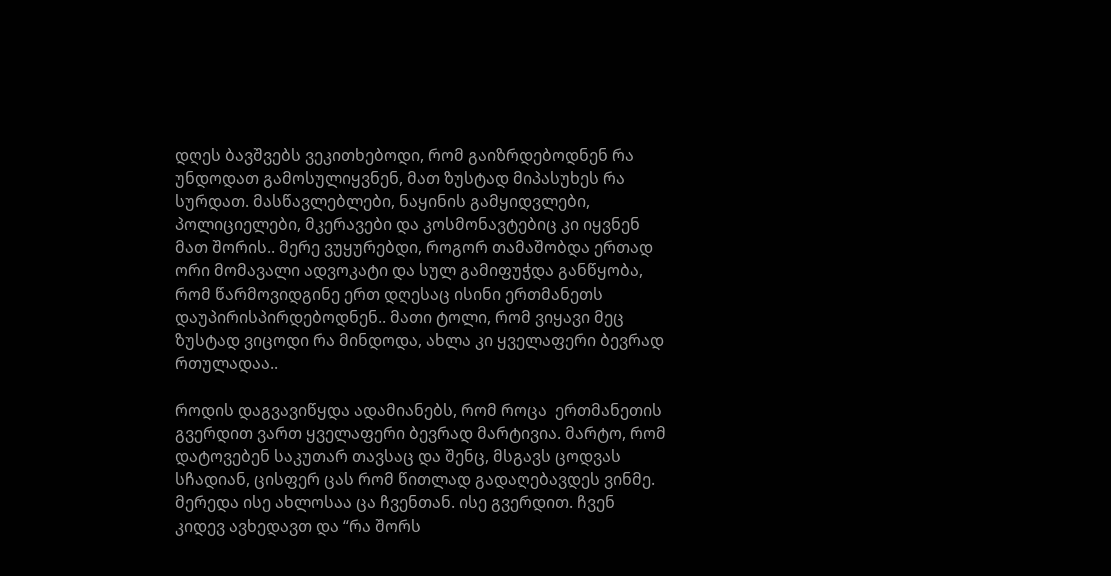დღეს ბავშვებს ვეკითხებოდი, რომ გაიზრდებოდნენ რა უნდოდათ გამოსულიყვნენ, მათ ზუსტად მიპასუხეს რა სურდათ. მასწავლებლები, ნაყინის გამყიდვლები, პოლიციელები, მკერავები და კოსმონავტებიც კი იყვნენ მათ შორის.. მერე ვუყურებდი, როგორ თამაშობდა ერთად ორი მომავალი ადვოკატი და სულ გამიფუჭდა განწყობა, რომ წარმოვიდგინე ერთ დღესაც ისინი ერთმანეთს დაუპირისპირდებოდნენ.. მათი ტოლი, რომ ვიყავი მეც ზუსტად ვიცოდი რა მინდოდა, ახლა კი ყველაფერი ბევრად რთულადაა..

როდის დაგვავიწყდა ადამიანებს, რომ როცა  ერთმანეთის გვერდით ვართ ყველაფერი ბევრად მარტივია. მარტო, რომ დატოვებენ საკუთარ თავსაც და შენც, მსგავს ცოდვას სჩადიან, ცისფერ ცას რომ წითლად გადაღებავდეს ვინმე. მერედა ისე ახლოსაა ცა ჩვენთან. ისე გვერდით. ჩვენ კიდევ ავხედავთ და “რა შორს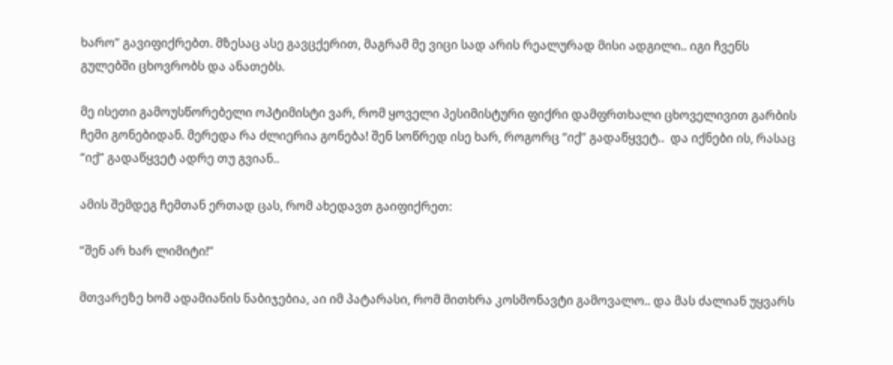ხარო” გავიფიქრებთ. მზესაც ასე გავცქერით, მაგრამ მე ვიცი სად არის რეალურად მისი ადგილი.. იგი ჩვენს გულებში ცხოვრობს და ანათებს.

მე ისეთი გამოუსწორებელი ოპტიმისტი ვარ, რომ ყოველი პესიმისტური ფიქრი დამფრთხალი ცხოველივით გარბის ჩემი გონებიდან. მერედა რა ძლიერია გონება! შენ სოწრედ ისე ხარ, როგორც “იქ” გადაწყვეტ..  და იქნები ის, რასაც “იქ” გადაწყვეტ ადრე თუ გვიან..

ამის შემდეგ ჩემთან ერთად ცას, რომ ახედავთ გაიფიქრეთ:

“შენ არ ხარ ლიმიტი!”

მთვარეზე ხომ ადამიანის ნაბიჯებია, აი იმ პატარასი, რომ მითხრა კოსმონავტი გამოვალო.. და მას ძალიან უყვარს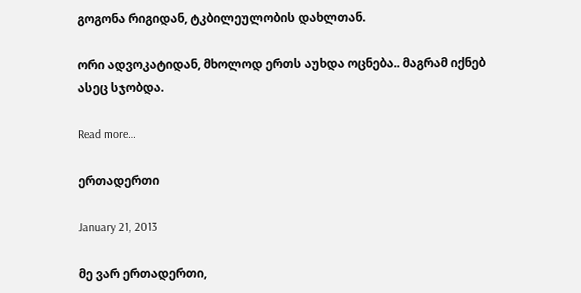გოგონა რიგიდან, ტკბილეულობის დახლთან.

ორი ადვოკატიდან, მხოლოდ ერთს აუხდა ოცნება.. მაგრამ იქნებ ასეც სჯობდა.

Read more…

ერთადერთი

January 21, 2013

მე ვარ ერთადერთი,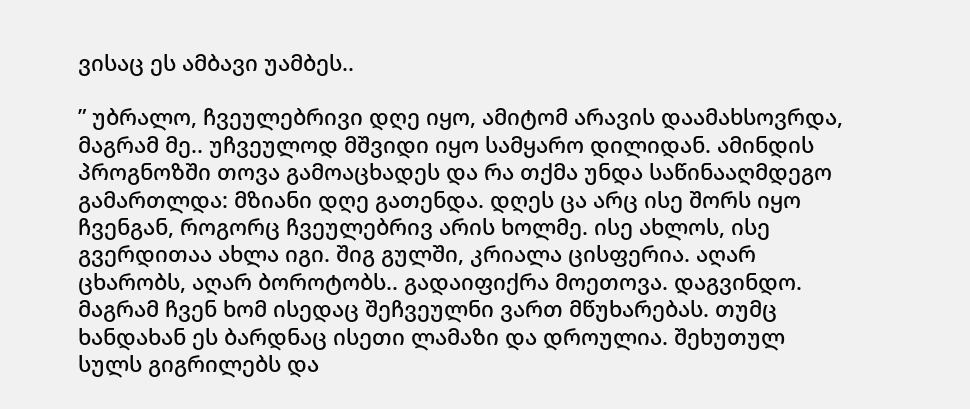ვისაც ეს ამბავი უამბეს..

” უბრალო, ჩვეულებრივი დღე იყო, ამიტომ არავის დაამახსოვრდა, მაგრამ მე.. უჩვეულოდ მშვიდი იყო სამყარო დილიდან. ამინდის პროგნოზში თოვა გამოაცხადეს და რა თქმა უნდა საწინააღმდეგო გამართლდა: მზიანი დღე გათენდა. დღეს ცა არც ისე შორს იყო ჩვენგან, როგორც ჩვეულებრივ არის ხოლმე. ისე ახლოს, ისე გვერდითაა ახლა იგი. შიგ გულში, კრიალა ცისფერია. აღარ ცხარობს, აღარ ბოროტობს.. გადაიფიქრა მოეთოვა. დაგვინდო. მაგრამ ჩვენ ხომ ისედაც შეჩვეულნი ვართ მწუხარებას. თუმც ხანდახან ეს ბარდნაც ისეთი ლამაზი და დროულია. შეხუთულ სულს გიგრილებს და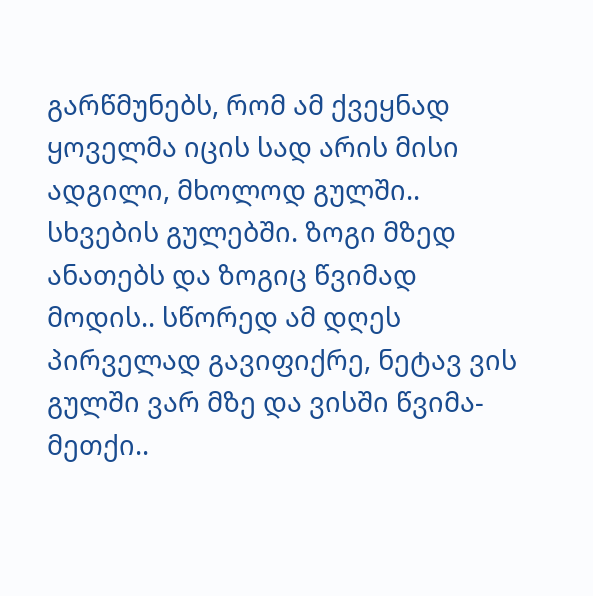გარწმუნებს, რომ ამ ქვეყნად ყოველმა იცის სად არის მისი ადგილი, მხოლოდ გულში.. სხვების გულებში. ზოგი მზედ ანათებს და ზოგიც წვიმად მოდის.. სწორედ ამ დღეს პირველად გავიფიქრე, ნეტავ ვის გულში ვარ მზე და ვისში წვიმა-მეთქი..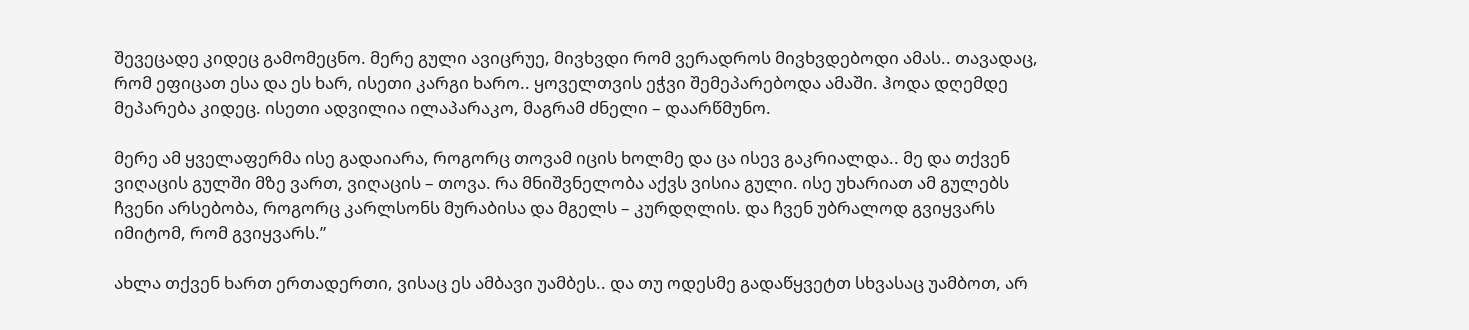შევეცადე კიდეც გამომეცნო. მერე გული ავიცრუე, მივხვდი რომ ვერადროს მივხვდებოდი ამას.. თავადაც, რომ ეფიცათ ესა და ეს ხარ, ისეთი კარგი ხარო.. ყოველთვის ეჭვი შემეპარებოდა ამაში. ჰოდა დღემდე მეპარება კიდეც. ისეთი ადვილია ილაპარაკო, მაგრამ ძნელი – დაარწმუნო.

მერე ამ ყველაფერმა ისე გადაიარა, როგორც თოვამ იცის ხოლმე და ცა ისევ გაკრიალდა.. მე და თქვენ ვიღაცის გულში მზე ვართ, ვიღაცის – თოვა. რა მნიშვნელობა აქვს ვისია გული. ისე უხარიათ ამ გულებს ჩვენი არსებობა, როგორც კარლსონს მურაბისა და მგელს – კურდღლის. და ჩვენ უბრალოდ გვიყვარს იმიტომ, რომ გვიყვარს.”

ახლა თქვენ ხართ ერთადერთი, ვისაც ეს ამბავი უამბეს.. და თუ ოდესმე გადაწყვეტთ სხვასაც უამბოთ, არ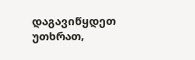დაგავიწყდეთ უთხრათ,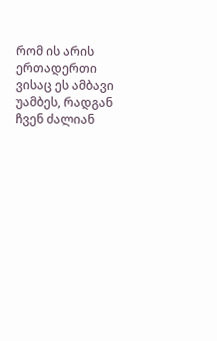რომ ის არის ერთადერთი ვისაც ეს ამბავი უამბეს, რადგან ჩვენ ძალიან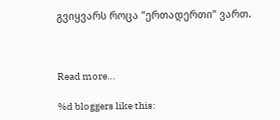გვიყვარს როცა “ერთადერთი” ვართ.



Read more…

%d bloggers like this: